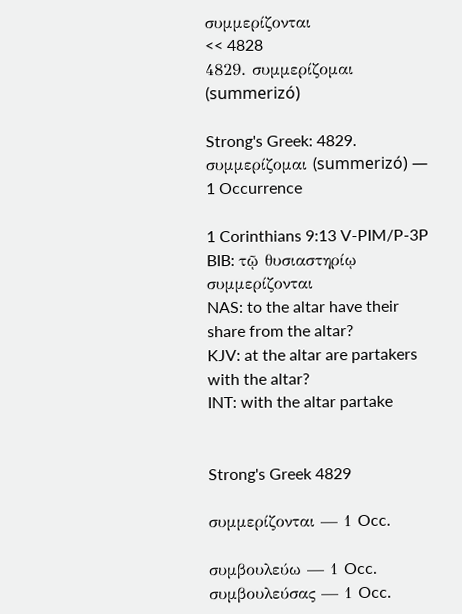συμμερίζονται
<< 4828
4829. συμμερίζομαι (summerizó)

Strong's Greek: 4829. συμμερίζομαι (summerizó) — 1 Occurrence

1 Corinthians 9:13 V-PIM/P-3P
BIB: τῷ θυσιαστηρίῳ συμμερίζονται
NAS: to the altar have their share from the altar?
KJV: at the altar are partakers with the altar?
INT: with the altar partake


Strong's Greek 4829

συμμερίζονται — 1 Occ.

συμβουλεύω — 1 Occ.
συμβουλεύσας — 1 Occ.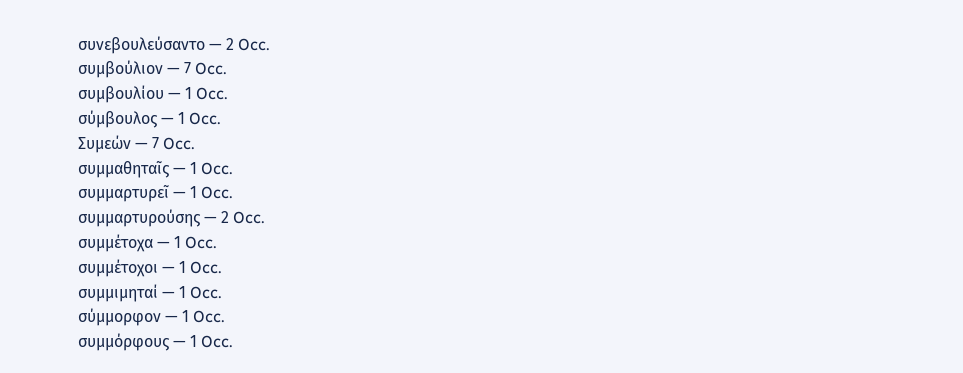συνεβουλεύσαντο — 2 Occ.
συμβούλιον — 7 Occ.
συμβουλίου — 1 Occ.
σύμβουλος — 1 Occ.
Συμεών — 7 Occ.
συμμαθηταῖς — 1 Occ.
συμμαρτυρεῖ — 1 Occ.
συμμαρτυρούσης — 2 Occ.
συμμέτοχα — 1 Occ.
συμμέτοχοι — 1 Occ.
συμμιμηταί — 1 Occ.
σύμμορφον — 1 Occ.
συμμόρφους — 1 Occ.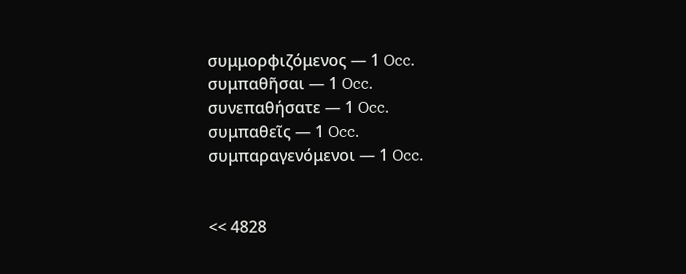συμμορφιζόμενος — 1 Occ.
συμπαθῆσαι — 1 Occ.
συνεπαθήσατε — 1 Occ.
συμπαθεῖς — 1 Occ.
συμπαραγενόμενοι — 1 Occ.


<< 4828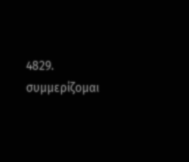4829. συμμερίζομαι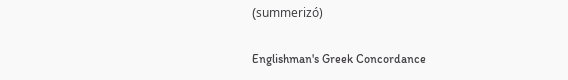(summerizó)

Englishman's Greek Concordance